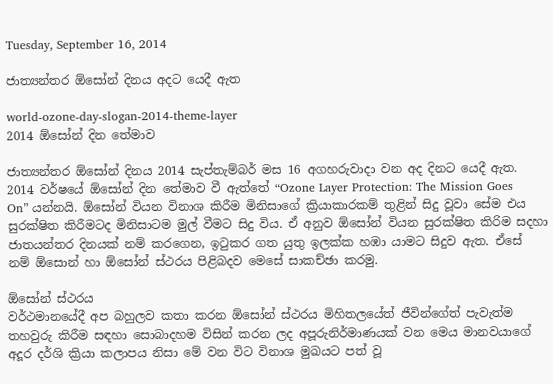Tuesday, September 16, 2014

ජාත්‍යන්තර ඕසෝන් දිනය අදට යෙදී ඇත

world-ozone-day-slogan-2014-theme-layer
2014 ඕසෝන් දින තේමාව

ජාත්‍යන්තර ඕසෝන් දිනය 2014 සැප්තැම්බර් මස 16 අගහරුවාදා වන අද දිනට යෙදී ඇත. 2014 වර්ෂයේ ඕසෝන් දින තේමාව වී ඇත්තේ “Ozone Layer Protection: The Mission Goes On” යන්නයි. ඕසෝන් වියන විනාශ කිරීම මිනිසාගේ ක්‍රියාකාරකම් තුළින් සිදු වූවා සේම එය සුරක්ෂිත කිරීමටද මිනිසාටම මුල් වීමට සිදු විය. ඒ අනුව ඕසෝන් වියන සුරක්ෂිත කිරිම සදහා ජාතයන්තර දිනයක් නම් කරගෙන, ඉටුකර ගත යුතු ඉලක්ක හඹා යාමට සිදුව ඇත. ඒසේ නම් ඕසොන් හා ඕසෝන් ස්ථරය පිළිබදව මෙසේ සාකච්ඡා කරමු.

ඕසෝන් ස්ථරය
වර්ථමානයේදී අප බහුලව කතා කරන ඕසෝන් ස්ථරය මිහිතලයේත් ජීවින්ගේත් පැවැත්ම තහවුරු කිරීම සඳහා සොබාදහම විසින් කරන ලද අපූරුනිර්මාණයක් වන මෙය මානවයාගේ අදූර දර්ශි ක්‍රියා කලාපය නිසා මේ වන විට විනාශ මුඛයට පත් වූ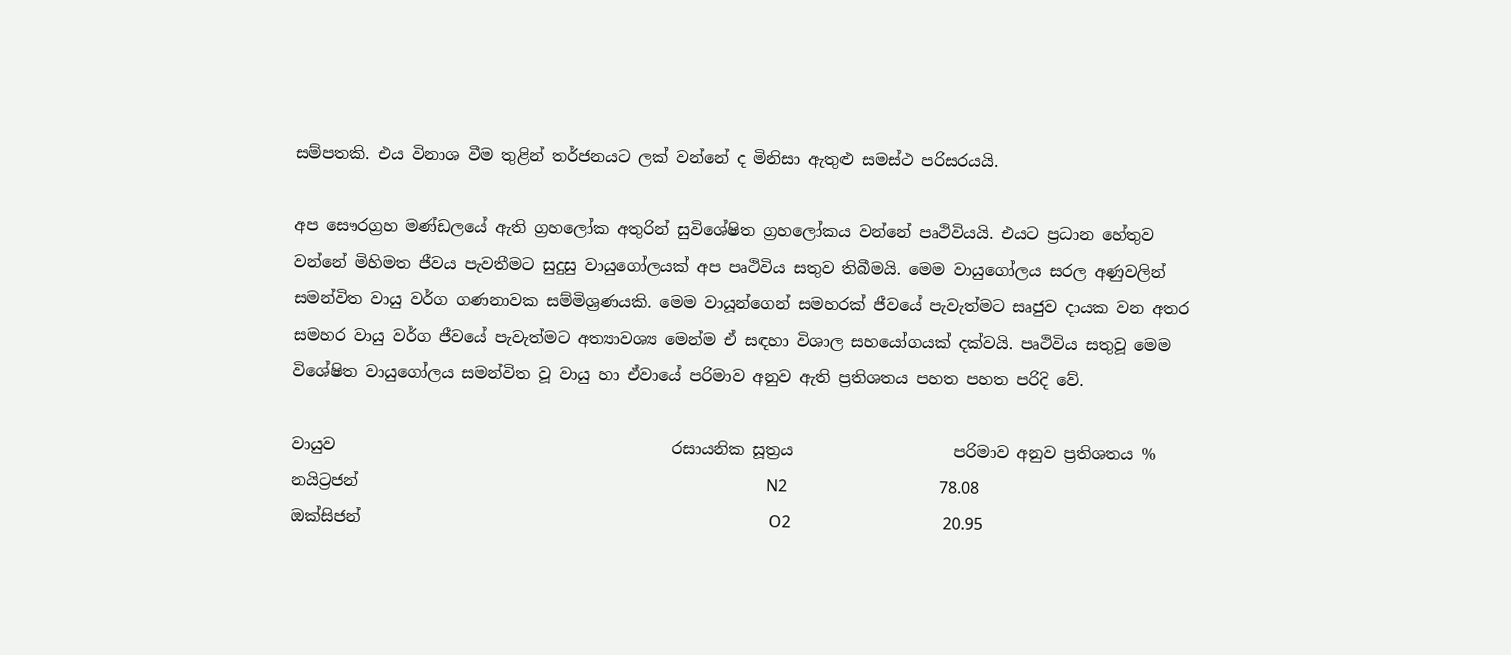සම්පතකි. එය විනාශ වීම තුළින් තර්ජනයට ලක් වන්නේ ද මිනිසා ඇතුළු සමස්ථ පරිසරයයි.

අප සෞරග්‍රහ මණ්ඩලයේ ඇති ග්‍රහලෝක අතුරින් සුවිශේෂිත ග්‍රහලෝකය වන්නේ පෘථිවියයි. එයට ප්‍රධාන හේතුව වන්නේ මිහිමත ජීවය පැවතීමට සුදුසු වායුගෝලයක් අප පෘථිවිය සතුව තිබීමයි. මෙම වායුගෝලය සරල අණුවලින් සමන්විත වායු වර්ග ගණනාවක සම්මිශ්‍රණයකි. මෙම වායූන්ගෙන් සමහරක් ජීවයේ පැවැත්මට සෘජුව දායක වන අතර සමහර වායු වර්ග ජීවයේ පැවැත්මට අත්‍යාවශ්‍ය මෙන්ම ඒ සඳහා විශාල සහයෝගයක් දක්වයි. පෘථිවිය සතුවූ මෙම විශේෂිත වායුගෝලය සමන්විත වූ වායු හා ඒවායේ පරිමාව අනුව ඇති ප්‍රතිශතය පහත පහත පරිදි වේ.

වායුව                                          රසායනික සූත්‍රය                    පරිමාව අනුව ප්‍රතිශතය %
නයිට්‍රජන්                                                   N2                                      78.08
ඔක්සිජන්                                                   O2                                      20.95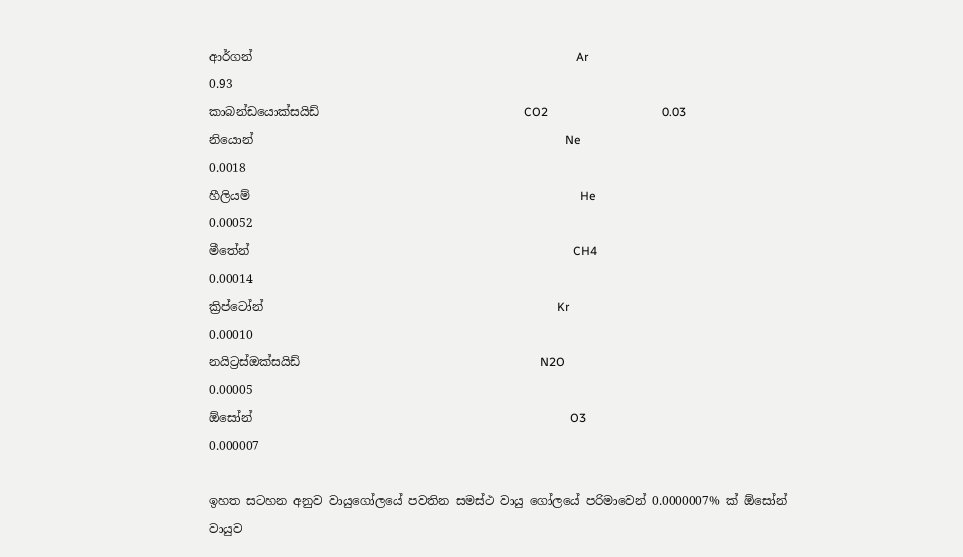ආර්ගන්                                                      Ar                                        0.93
කාබන්ඩයොක්සයිඩ්                                  CO2                                      0.03
නියොන්                                                    Ne                                        0.0018
හීලියම්                                                       He                                       0.00052
මීතේන්                                                      CH4                                     0.00014
ක්‍රිප්ටෝන්                                                 Kr                                         0.00010
නයිට්‍රස්ඔක්සයිඩ්                                        N2O                                     0.00005
ඕසෝන්                                                     O3                                       0.000007

ඉහත සටහන අනුව වායුගෝලයේ පවතින සමස්ථ වායු ගෝලයේ පරිමාවෙන් 0.0000007% ක් ඕසෝන් වායුව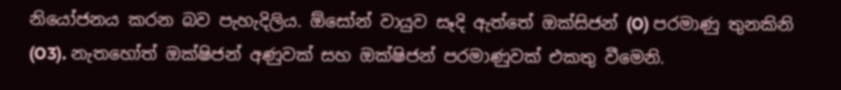නියෝජනය කරන බව පැහැදිලිය. ඕසෝන් වායුව සෑදි ඇත්තේ ඔක්සිජන් (O) පරමාණු තුනකිනි (O3). නැතහෝත් ඔක්ෂිජන් අණුවක් සහ ඔක්ෂිජන් පරමාණුවක් එකතු වීමෙනි.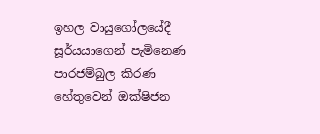ඉහල වායුගෝලයේදී සූර්යයාගෙන් පැමිනෙණ පාරජම්බුල කිරණ හේතුවෙන් ඔක්ෂිජන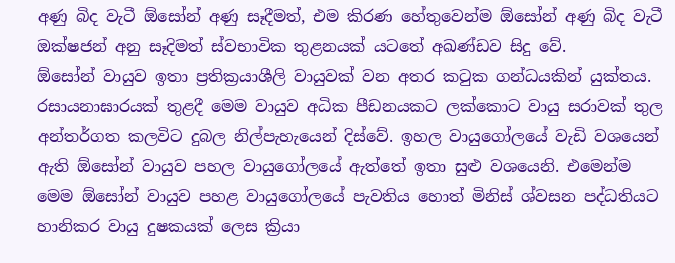අණු බිද වැටී ඕසෝන් අණු සෑදීමත්, එම කිරණ හේතුවෙන්ම ඕසෝන් අණු බිද වැටී ඔක්ෂජන් අනු සෑදිමත් ස්වභාවික තුළනයක් යටතේ අඛණ්ඩව සිදු වේ.
ඕසෝන් වායුව ඉතා ප්‍රතික්‍රයාශීලි වායුවක් වන අතර කටුක ගන්ධයකින් යුක්තය. රසායනාඝාරයක් තුළදී මෙම වායුව අධික පීඩනයකට ලක්කොට වායු සරාවක් තුල අන්තර්ගත කලවිට දුබල නිල්පැහැයෙන් දිස්වේ. ඉහල වායුගෝලයේ වැඩි වශයෙන් ඇති ඕසෝන් වායුව පහල වායුගෝලයේ ඇත්තේ ඉතා සුළු වශයෙනි. එමෙන්ම මෙම ඕසෝන් වායුව පහළ වායුගෝලයේ පැවතිය හොත් මිනිස් ශ්වසන පද්ධතියට හානිකර වායු දුෂකයක් ලෙස ක්‍රියා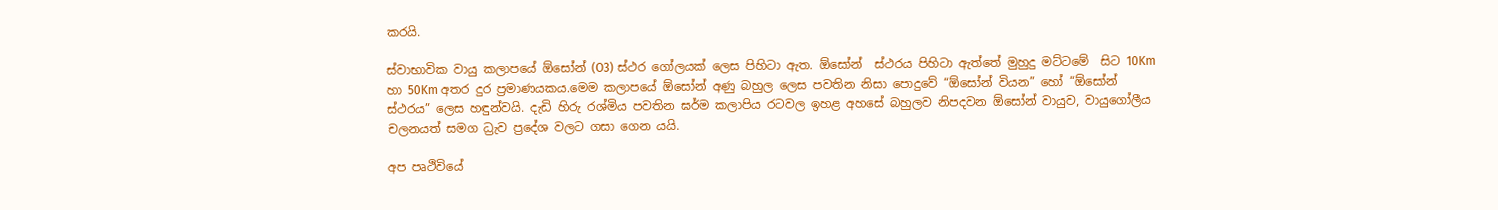කරයි.

ස්වාභාවික වායු කලාපයේ ඕසෝන් (O3) ස්ථර ගෝලයක් ලෙස පිහිටා ඇත. ඕසෝන්  ස්ථරය පිහිටා ඇත්තේ මුහුදු මට්ටමේ  සිට 10Km හා 50Km අතර දුර ප්‍රමාණයකය.මෙම කලාපයේ ඕසෝන් අණු බහුල ලෙස පවතින නිසා පොදුවේ “ඕසෝන් වියන” හෝ “ඕසෝන් ස්ථරය” ලෙස හඳුන්වයි. දැඩි හිරු රශ්මිය පවතින ඝර්ම කලාපිය රටවල ඉහළ අහසේ බහුලව නිපදවන ඕසෝන් වායුව, වායුගෝලීය චලනයත් සමග ධ්‍රැව ප්‍රදේශ වලට ගසා ගෙන යයි.

අප පෘථිවියේ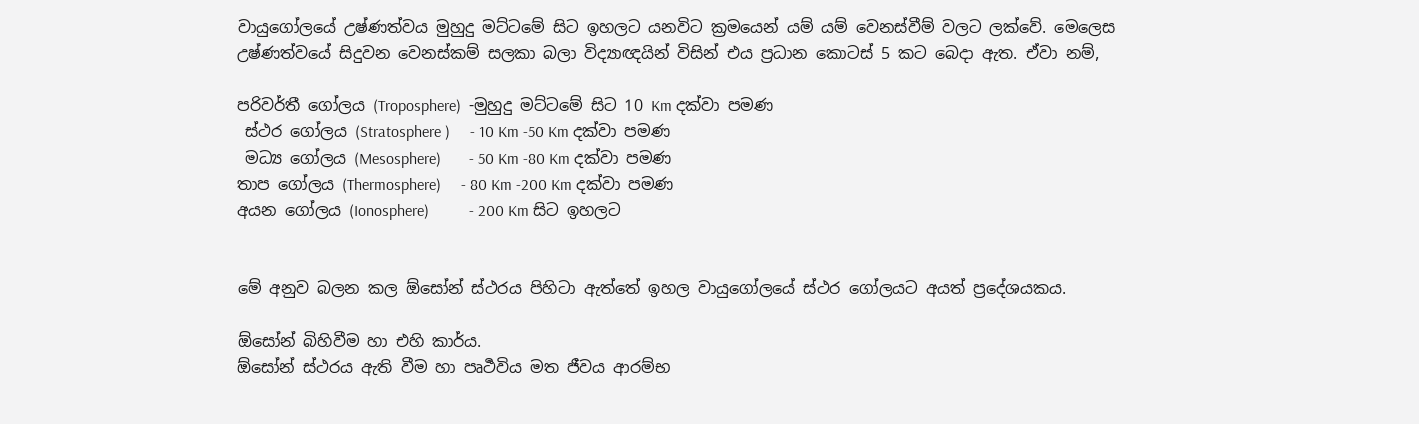වායුගෝලයේ උෂ්ණත්වය මුහුදු මට්ටමේ සිට ඉහලට යනවිට ක්‍රමයෙන් යම් යම් වෙනස්වීම් වලට ලක්වේ. මෙලෙස උෂ්ණත්වයේ සිදුවන වෙනස්කම් සලකා බලා විද්‍යාඥයින් විසින් එය ප්‍රධාන කොටස් 5 කට බෙදා ඇත. ඒවා නම්,

පරිවර්තී ගෝලය (Troposphere)  -මුහුදු මට්ටමේ සිට 10 Km දක්වා පමණ
 ස්ථර ගෝලය (Stratosphere )     - 10 Km -50 Km දක්වා පමණ
 මධ්‍ය ගෝලය (Mesosphere)       - 50 Km -80 Km දක්වා පමණ
තාප ගෝලය (Thermosphere)     - 80 Km -200 Km දක්වා පමණ
අයන ගෝලය (Ionosphere)          - 200 Km සිට ඉහලට


මේ අනුව බලන කල ඕසෝන් ස්ථරය පිහිටා ඇත්තේ ඉහල වායුගෝලයේ ස්ථර ගෝලයට අයත් ප්‍රදේශයකය.

ඕසෝන් බිහිවීම හා එහි කාර්ය.
ඕසෝන් ස්ථරය ඇති වීම හා පෘර්‍ථවිය මත ජීවය ආරම්භ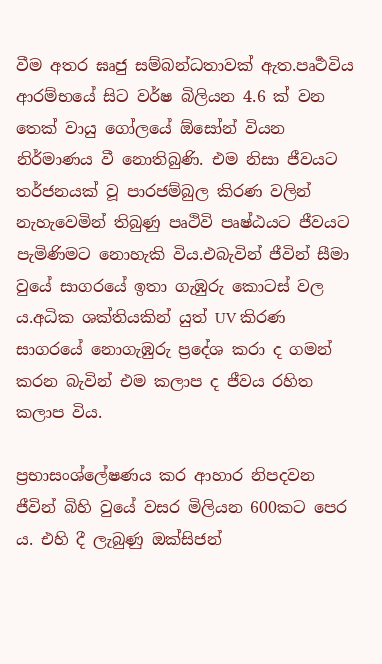වීම අතර ඝෘජු සම්බන්ධතාවක් ඇත.පෘර්‍ථවිය ආරම්භයේ සිට වර්ෂ බිලියන 4.6 ක් වන තෙක් වායු ගෝලයේ ඕසෝන් වියන නිර්මාණය වී නොතිබුණි. එම නිසා ජීවයට තර්ජනයක් වූ පාරජම්බුල කිරණ වලින් නැහැවෙමින් තිබුණු පෘථිවි පෘෂ්ඨයට ජීවයට පැමිණිමට නොහැකි විය.එබැවින් ජීවින් සීමා වුයේ සාගරයේ ඉතා ගැඹුරු කොටස් වල ය.අධික ශක්තියකින් යුත් UV කිරණ සාගරයේ නොගැඹුරු ප්‍රදේශ කරා ද ගමන් කරන බැවින් එම කලාප ද ජීවය රහිත කලාප විය.

ප්‍රභාසංශ්ලේෂණය කර ආහාර නිපදවන ජීවින් බිහි වුයේ වසර මිලියන 600කට පෙර ය. එහි දී ලැබුණු ඔක්සිජන්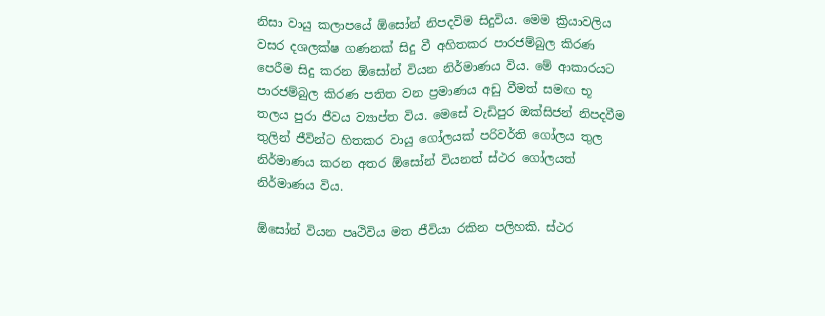නිසා වායු කලාපයේ ඕසෝන් නිපදවිම සිදුවිය. මෙම ක්‍රියාවලිය වසර දශලක්ෂ ගණනක් සිදු වී අහිතකර පාරජම්බුල කිරණ පෙරීම සිදු කරන ඕසෝන් වියන නිර්මාණය විය. මේ ආකාරයට පාරජම්බුල කිරණ පතිත වන ප්‍රමාණය අඩු වීමත් සමඟ භූ තලය පුරා ජීවය ව්‍යාප්ත විය. මෙසේ වැඩිපුර ඔක්සිජන් නිපදවීම තුලින් ජීවින්ට හිතකර වායු ගෝලයක් පරිවර්ති ගෝලය තුල නිර්මාණය කරන අතර ඕසෝන් වියනත් ස්ථර ගෝලයත් නිර්මාණය විය.

ඕසෝන් වියන පෘථිවිය මත ජීවියා රකින පලිහකි. ස්ථර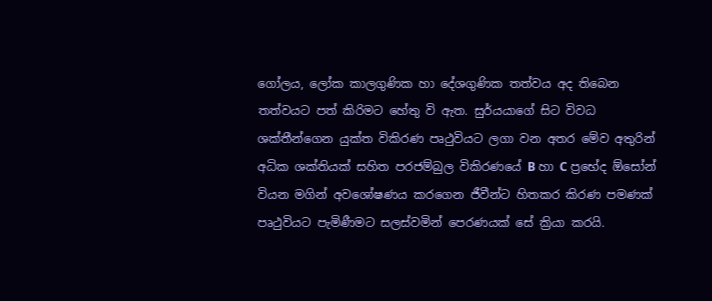ගෝලය, ලෝක කාලගුණික හා දේශගුණික තත්වය අද තිබෙන තත්වයට පත් කිරිමට හේතු වි ඇත. සුර්යයාගේ සිට විවධ ශක්තීන්ගෙන යුක්ත විකිරණ පෘථුවියට ලගා වන අතර මේව අතුරින් අධික ශක්තියක් සහිත පරජම්බුල විකිරණයේ B හා C ප්‍රභේද ඕසෝන් වියන මගින් අවශෝෂණය කරගෙන ජීවීන්ට හිතකර කිරණ පමණක් පෘථුවියට පැමිණීමට සලස්වමින් පෙරණයක් සේ ක්‍රියා කරයි.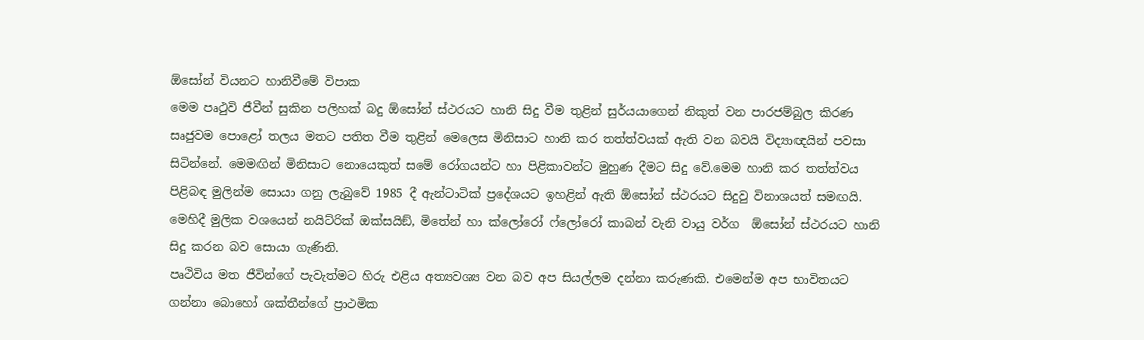ඕසෝන් වියනට හානිවීමේ විපාක
මෙම පෘථුවි ජීවීන් සුකින පලිහක් බදු ඕසෝන් ස්ථරයට හානි සිදු වීම තුළින් සුර්යයාගෙන් නිකුත් වන පාරජම්බුල කිරණ සෘජුවම පොළෝ තලය මතට පතිත වීම තුළින් මෙලෙස මිනිසාට හානි කර තත්ත්වයක් ඇති වන බවයි විද්‍යාඥයින් පවසා සිටින්නේ. මෙමඟින් මිනිසාට නොයෙකුත් සමේ රෝගයන්ට හා පිළිකාවන්ට මුහුණ දීමට සිදු වේ.මෙම හානි කර තත්ත්වය පිළිබඳ මුලින්ම සොයා ගනු ලැබුවේ 1985 දී ඇන්ටාටික් ප්‍රදේශයට ඉහළින් ඇති ඕසෝන් ස්ථරයට සිදුවු විනාශයත් සමඟයි. මෙහිදී මුලික වශයෙන් නයිට්රික් ඔක්සයිඞ්, මිතේන් හා ක්ලෝරෝ ෆ්ලෝරෝ කාබන් වැනි වායු වර්ග  ඕසෝන් ස්ථරයට හානි සිදු කරන බව සොයා ගැණිනි.
පෘථිවිය මත ජීවින්ගේ පැවැත්මට හිරු එළිය අත්‍යවශ්‍ය වන බව අප සියල්ලම දන්නා කරුණකි. එමෙන්ම අප භාවිතයට ගන්නා බොහෝ ශක්තීන්ගේ ප්‍රාථමික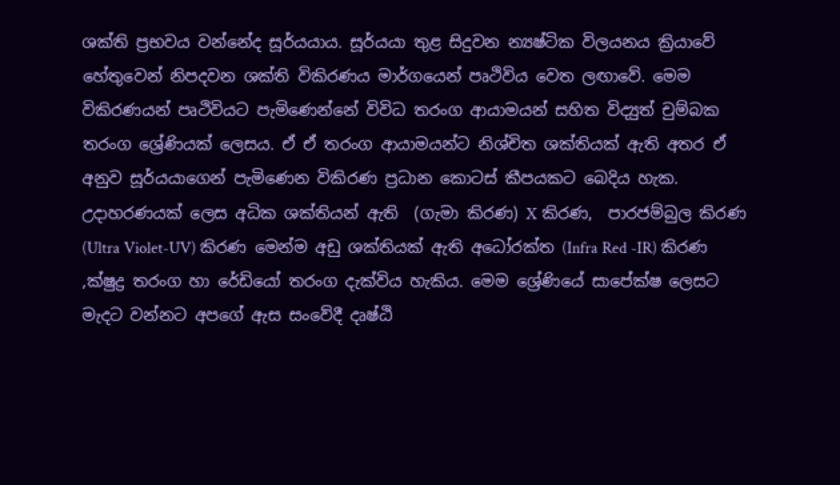ශක්ති ප්‍රභවය වන්නේද සූර්යයාය. සූර්යයා තුළ සිදුවන න්‍යෂ්ටික විලයනය ක්‍රියාවේ හේතුවෙන් නිපදවන ශක්ති විකිරණය මාර්ගයෙන් පෘථිවිය වෙත ලඟාවේ. මෙම විකිරණයන් පෘථිවියට පැමිණෙන්නේ විවිධ තරංග ආයාමයන් සහිත විද්‍යුත් චුම්බක තරංග ශ්‍රේණියක් ලෙසය. ඒ ඒ තරංග ආයාමයන්ට නිශ්චිත ශක්තියක් ඇති අතර ඒ අනුව සූර්යයාගෙන් පැමිණෙන විකිරණ ප්‍රධාන කොටස් කීපයකට බෙදිය හැක. උදාහරණයක් ලෙස අධික ශක්තියන් ඇති  (ගැමා කිරණ) X කිරණ,  පාරජම්බුල කිරණ (Ultra Violet-UV) කිරණ මෙන්ම අඩු ශක්තියක් ඇති අධෝරක්ත (Infra Red -IR) කිරණ ,ක්ෂුද්‍ර තරංග හා රේඩියෝ තරංග දැක්විය හැකිය. මෙම ශ්‍රේණියේ සාපේක්ෂ ලෙසට මැදට වන්නට අපගේ ඇස සංවේදී දෘෂ්ඨි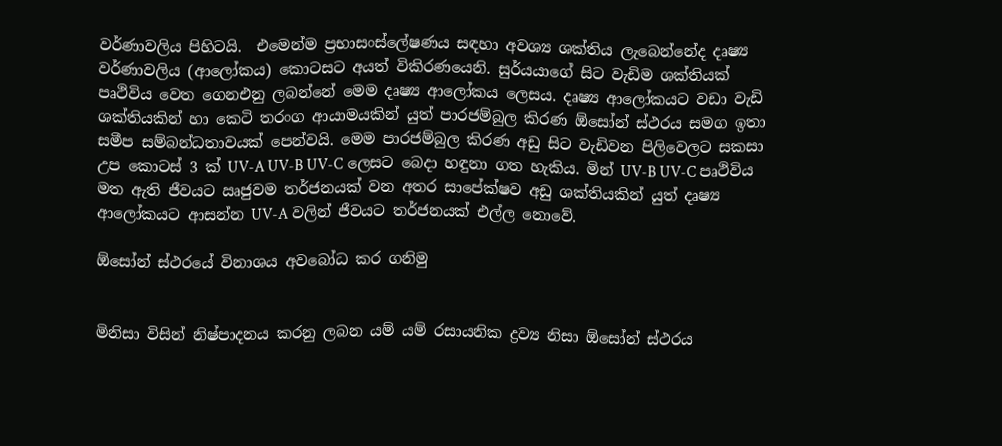වර්ණාවලිය පිහිටයි.  එමෙන්ම ප්‍රභාසංස්ලේෂණය සඳහා අවශ්‍ය ශක්තිය ලැබෙන්නේද දෘෂ්‍ය වර්ණාවලිය (ආලෝකය) කොටසට අයත් විකිරණයෙනි. සුර්යයාගේ සිට වැඩිම ශක්තියක් පෘථිවිය වෙත ගෙනඑනු ලබන්නේ මෙම දෘෂ්‍ය ආලෝකය ලෙසය. දෘෂ්‍ය ආලෝකයට වඩා වැඩි ශක්තියකින් හා කෙටි තරංග ආයාමයකින් යුත් පාරජම්බුල කිරණ ඕසෝන් ස්ථරය සමග ඉතා සමීප සම්බන්ධතාවයක් පෙන්වයි. මෙම පාරජම්බුල කිරණ අඩු සිට වැඩිවන පිලිවෙලට සකසා උප කොටස් 3 ක් UV-A UV-B UV-C ලෙසට බෙදා හඳුනා ගත හැකිය. මින් UV-B UV-C පෘථිවිය මත ඇති ජීවයට ඍජුවම තර්ජනයක් වන අතර සාපේක්ෂව අඩු ශක්තියකින් යුත් දෘෂ්‍ය ආලෝකයට ආසන්න UV-A වලින් ජීවයට තර්ජනයක් එල්ල නොවේ.

ඕසෝන් ස්ථරයේ විනාශය අවබෝධ කර ගනිමු


මිනිසා විසින් නිෂ්පාදනය කරනු ලබන යම් යම් රසායනික ද්‍රව්‍ය නිසා ඕසෝන් ස්ථරය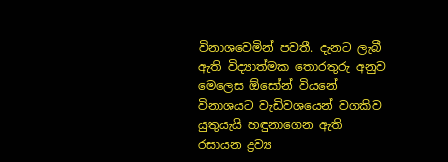විනාශවෙමින් පවතී. දැනට ලැබී ඇති විද්‍යාත්මක තොරතුරු අනුව මෙලෙස ඕසෝන් වියනේ විනාශයට වැඩිවශයෙන් වගකිව යුතුයැයි හඳුනාගෙන ඇති රසායන ද්‍රව්‍ය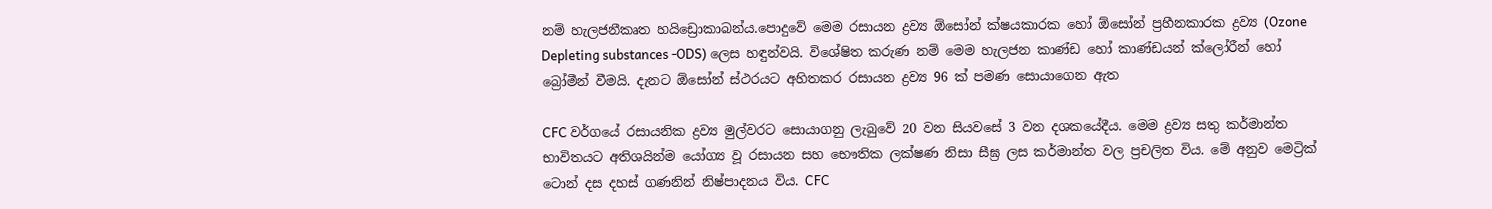නම් හැලජනීකෘත හයිඩ්‍රොකාබන්ය.පොදුවේ මෙම රසායන ද්‍රව්‍ය ඕසෝන් ක්ෂයකාරක හෝ ඕසෝන් ප්‍රහීනකාරක ද්‍රව්‍ය (Ozone Depleting substances -ODS) ලෙස හඳුන්වයි. විශේෂිත කරුණ නම් මෙම හැලජන කාණ්ඩ හෝ කාණ්ඩයන් ක්ලෝරීන් හෝ බ්‍රෝමීන් වීමයි. දැනට ඕසෝන් ස්ථරයට අහිතකර රසායන ද්‍රව්‍ය 96 ක් පමණ සොයාගෙන ඇත

CFC වර්ගයේ රසායනික ද්‍රව්‍ය මුල්වරට සොයාගනු ලැබුවේ 20 වන සියවසේ 3 වන දශකයේදීය. මෙම ද්‍රව්‍ය සතු කර්මාන්ත භාවිතයට අතිශයින්ම යෝග්‍ය වූ රසායන සහ භෞතික ලක්ෂණ නිසා සීඝ්‍ර ලස කර්මාන්ත වල ප්‍රචලිත විය. මේ අනුව මෙට්‍රික් ටොන් දස දහස් ගණනින් නිෂ්පාදනය විය. CFC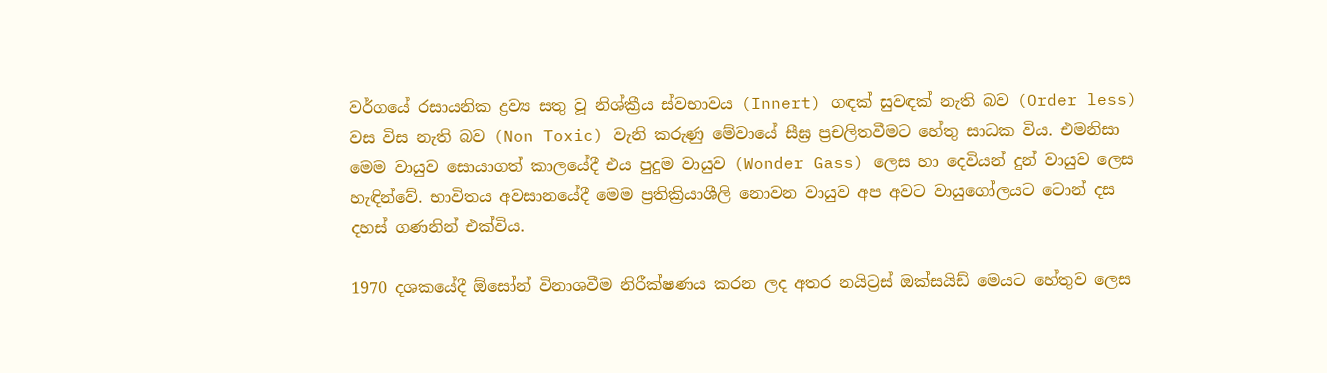වර්ගයේ රසායනික ද්‍රව්‍ය සතු වූ නිශ්ක්‍රීය ස්වභාවය (Innert) ගඳක් සුවඳක් නැති බව (Order less) වස විස නැති බව (Non Toxic) වැනි කරුණු මේවායේ සීඝ්‍ර ප්‍රචලිතවීමට හේතු සාධක විය. එමනිසා මෙම වායුව සොයාගත් කාලයේදී එය පුදුම වායුව (Wonder Gass) ලෙස හා දෙවියන් දුන් වායුව ලෙස හැඳින්වේ. භාවිතය අවසානයේදී මෙම ප්‍රතික්‍රියාශීලි නොවන වායුව අප අවට වායුගෝලයට ටොන් දස දහස් ගණනින් එක්විය.

1970 දශකයේදී ඕසෝන් විනාශවීම නිරීක්ෂණය කරන ලද අතර නයිට්‍රස් ඔක්සයිඩ් මෙයට හේතුව ලෙස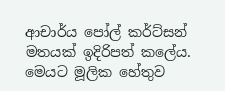ආචාර්ය පෝල් කර්ට්සන් මතයක් ඉදිරිපත් කලේය. මෙයට මූලික හේතුව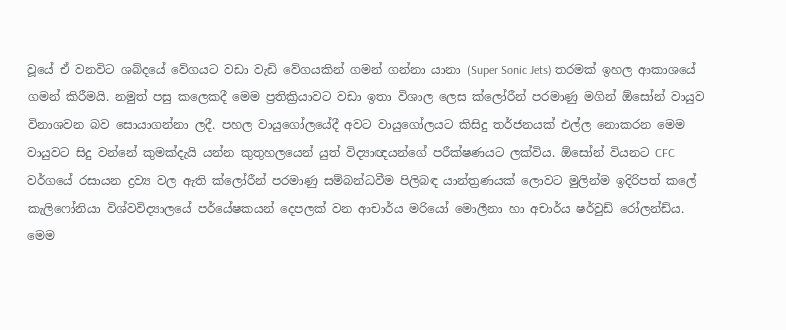වූයේ ඒ වනවිට ශබ්දයේ වේගයට වඩා වැඩි වේගයකින් ගමන් ගන්නා යානා (Super Sonic Jets) තරමක් ඉහල ආකාශයේ ගමන් කිරීමයි. නමුත් පසු කලෙකදී මෙම ප්‍රතික්‍රියාවට වඩා ඉතා විශාල ලෙස ක්ලෝරීන් පරමාණු මගින් ඕසෝන් වායුව විනාශවන බව සොයාගන්නා ලදී. පහල වායුගෝලයේදී අවට වායුගෝලයට කිසිදු තර්ජනයක් එල්ල නොකරන මෙම වායුවට සිදු වන්නේ කුමක්දැයි යන්න කුතුහලයෙන් යුත් විද්‍යාඥයන්ගේ පරීක්ෂණයට ලක්විය. ඕසෝන් වියනට CFC වර්ගයේ රසායන ද්‍රව්‍ය වල ඇති ක්ලෝරීන් පරමාණු සම්බන්ධවීම පිලිබඳ යාන්ත්‍රණයක් ලොවට මුලින්ම ඉදිරිපත් කලේ කැලි‍‍‍‍ෆෝනියා විශ්වවිද්‍යාලයේ පර්යේෂකයන් දෙපලක් වන ආචාර්ය මරියෝ මොලීනා හා අචාර්ය ෂර්වුඩ් රෝලන්ඩ්ය. මෙම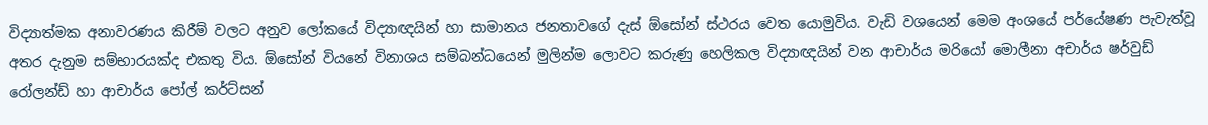විද්‍යාත්මක අනාවරණය කිරීම් වලට අනුව ලෝකයේ විද්‍යාඥයින් හා සාමානය ජනතාවගේ දැස් ඕසෝන් ස්ථරය වෙත යොමුවිය. වැඩි වශයෙන් මෙම අංශයේ පර්යේෂණ පැවැත්වූ අතර දැනුම සම්භාරයක්ද එකතු විය. ඕසෝන් වියනේ විනාශය සම්බන්ධයෙන් මුලින්ම ලොවට කරුණු හෙලිකල විද්‍යාඥයින් වන ආචාර්ය මරියෝ මොලීනා අචාර්ය ෂර්වුඩ් රෝලන්ඩ් හා ආචාර්ය පෝල් කර්ට්සන්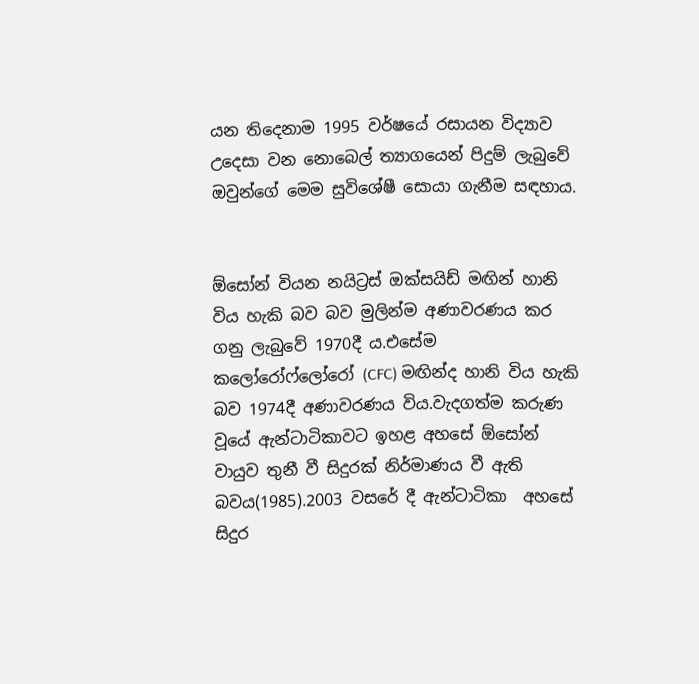යන තිදෙනාම 1995 වර්ෂයේ රසායන විද්‍යාව උදෙසා වන නොබෙල් ත්‍යාගයෙන් පිදුම් ලැබුවේ ඔවුන්ගේ මෙම සුවිශේෂී සොයා ගැනීම සඳහාය.


ඕසෝන් වියන නයිට්‍රස් ඔක්සයිඩ් මඟින් හානි විය හැකි බව බව මුලින්ම අණාවරණය කර ගනු ලැබුවේ 1970දී ය.එසේම කලෝරෝෆ්ලෝරෝ (CFC) මඟින්ද හානි විය හැකි බව 1974දී අණාවරණය විය.වැදගත්ම කරුණ වූයේ ඇන්ටාටිකාවට ඉහළ අහසේ ඕසෝන් වායුව තුනී වී සිදුරක් නිර්මාණය වී ඇති බවය(1985).2003 වසරේ දී ඇන්ටාටිකා  අහසේ සිදුර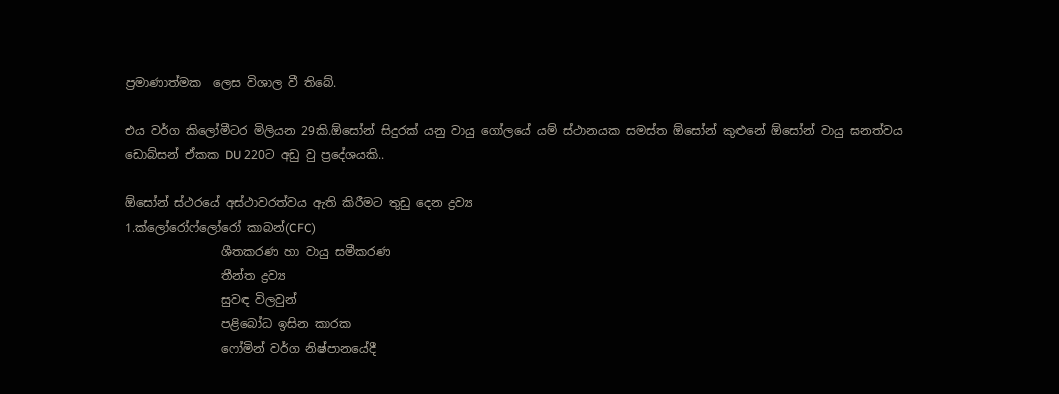ප්‍රමාණාත්මක  ලෙස විශාල වී තිබේ.

එය වර්ග කිලෝමීටර මිලියන 29කි.ඕසෝන් සිදුරක් යනු වායු ගෝලයේ යම් ස්ථානයක සමස්ත ඕසෝන් කුළුනේ ඕසෝන් වායු ඝනත්වය ඩොබ්සන් ඒකක DU 220ට අඩු වු ප්‍රදේශයකි..

ඕසෝන් ස්ථරයේ අස්ථාවරත්වය ඇති කිරීමට තුඩු දෙන ද්‍රව්‍ය
1.ක්ලෝරෝෆ්ලෝරෝ කාබන්(CFC)
                ශීතකරණ හා වායු සමීකරණ
                තීන්ත ද්‍රව්‍ය
                සුවඳ විලවුන්
                පළිබෝධ ඉසින කාරක
                ෆෝමින් වර්ග නිෂ්පානයේදී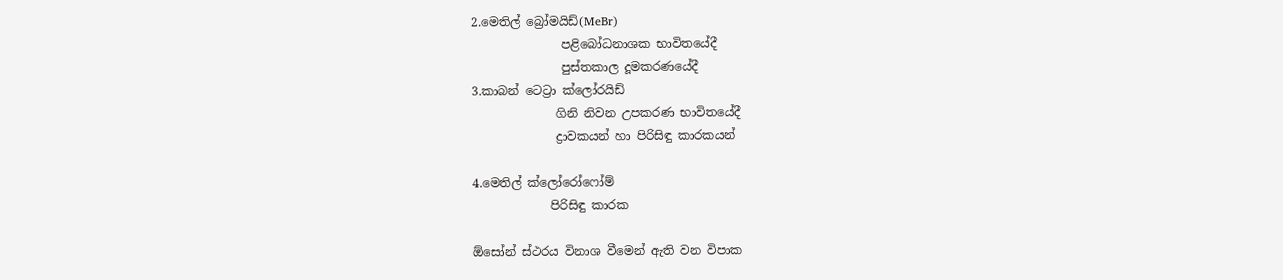2.මෙතිල් බ්‍රෝමයිඩ්(MeBr)
               පළිබෝධනාශක භාවිතයේදී
               පුස්තකාල දූමකරණයේදී
3.කාබන් ටෙට්‍රා ක්ලෝරයිඩ්
              ගිනි නිවන උපකරණ භාවිතයේදී
              ද්‍රාවකයන් හා පිරිසිඳු කාරකයන්

4.මෙතිල් ක්ලෝරෝෆෝම්
             පිරිසිඳු කාරක

ඕසෝන් ස්ථරය විනාශ වීමෙන් ඇති වන විපාක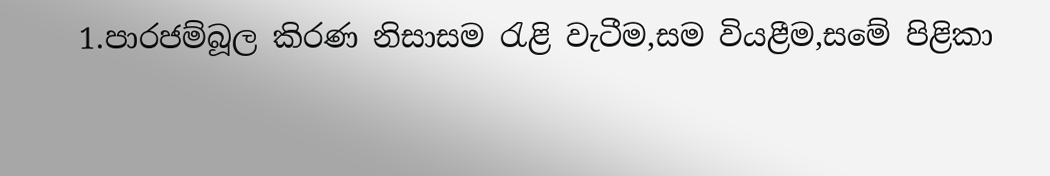1.පාරජම්බූල කිරණ නිසාසම රැළි වැටීම,සම වියළීම,සමේ පිළිකා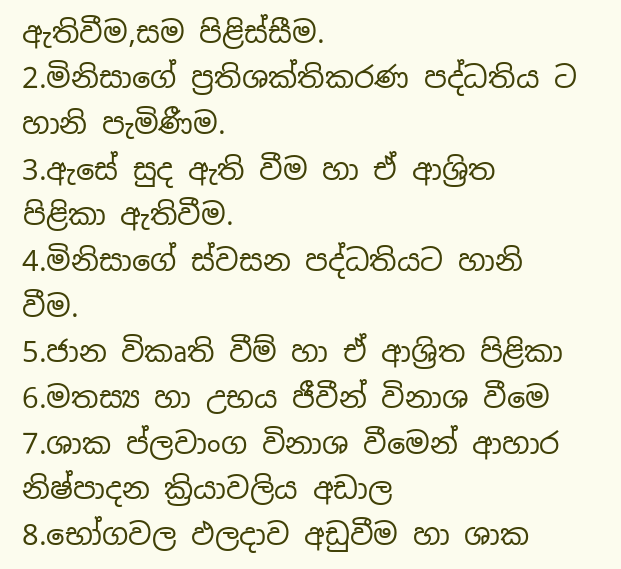ඇතිවීම,සම පිළිස්සීම.
2.මිනිසාගේ ප්‍රතිශක්තිකරණ පද්ධතිය ට හානි පැමිණීම.
3.ඇසේ සුද ඇති වීම හා ඒ ආශ්‍රිත පිළිකා ඇතිවීම.
4.මිනිසාගේ ස්වසන පද්ධතියට හානි වීම.
5.ජාන විකෘති වීම් හා ඒ ආශ්‍රිත පිළිකා
6.මතස්‍ය හා උභය ජීවීන් විනාශ වීම‍ෙ
7.ශාක ප්ලවාංග විනාශ වීමෙන් ආහාර නිෂ්පාදන ක්‍රියාවලිය අඩාල
8.භෝගවල ඵලදාව අඩුවීම හා ශාක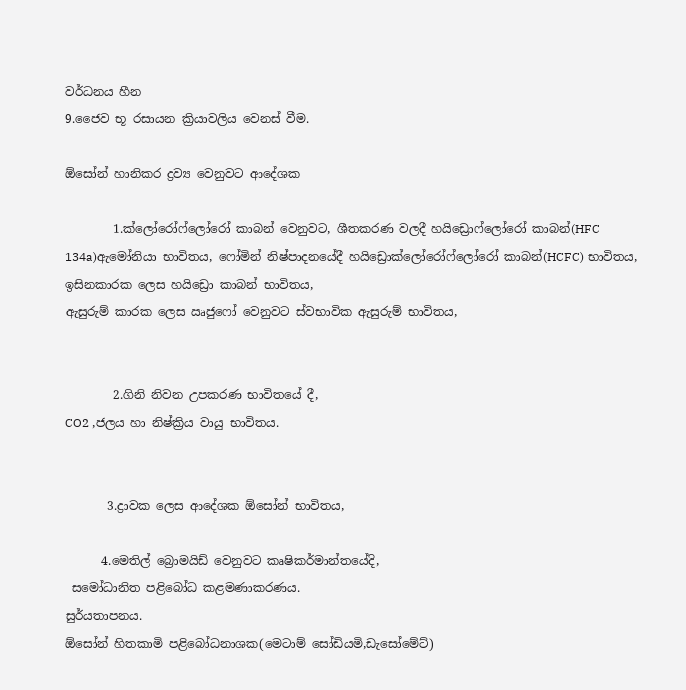වර්ධනය හීන
9.ජෛව භූ රසායන ක්‍රියාවලිය වෙනස් වීම.

ඕසෝන් හානිකර ද්‍රව්‍ය වෙනුවට ආදේශක

        1.ක්ලෝරෝෆ්ලෝරෝ කාබන් වෙනුවට, ශීතකරණ වලදී හයිඩ්‍රොෆ්ලෝරෝ කාබන්(HFC 134a)ඇමෝනියා භාවිතය, ෆෝමින් නිෂ්පාදනයේදී හයිඩ්‍රොක්ලෝරෝෆ්ලෝරෝ කාබන්(HCFC) භාවිතය,
ඉසිනකාරක ලෙස හයිඩ්‍රො කාබන් භාවිතය,
ඇසුරුම් කාරක ලෙස ඍජුෆෝ වෙනුවට ස්වභාවික ඇසුරුම් භාවිතය,


        2.ගිනි නිවන උපකරණ භාවිතයේ දී,
CO2 ,ජලය හා නිෂ්ක්‍රිය වායු භාවිතය.


       3.ද්‍රාවක ලෙස ආදේශක ඕසෝන් භාවිතය,

      4.මෙතිල් බ්‍රොමයිඩ් වෙනුවට කෘෂිකර්මාන්තයේදි,
 සමෝධානිත පළිබෝධ කළමණාකරණය.
සුර්යතාපනය.
ඕසෝන් හිතකාමි පළිබෝධනාශක(මෙටාම් සෝඩියමි,ඩැසෝමේට්)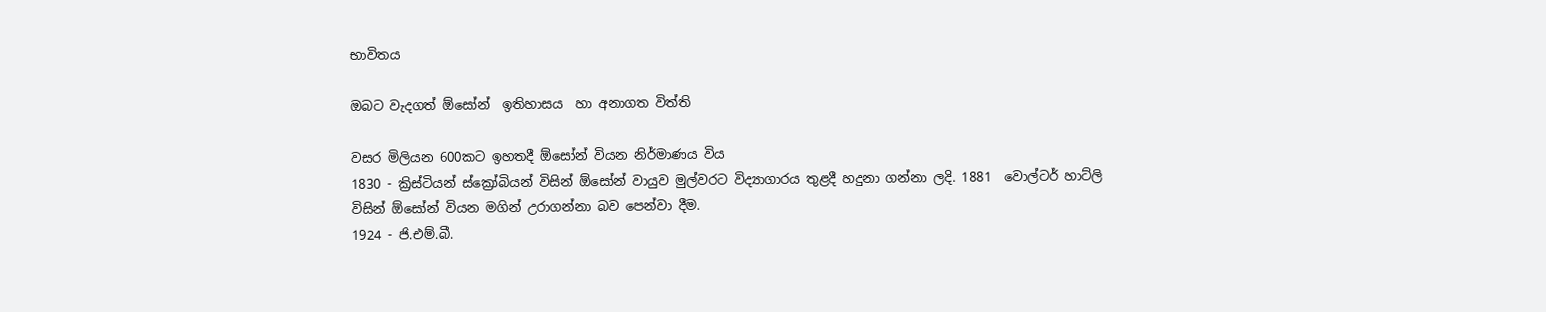භාවිතය

ඔබට වැදගත් ඕසෝන්  ඉතිහාසය  හා අනාගත විත්ති

වසර මිලියන 600කට ඉහතදී ඕසෝන් වියන නිර්මාණය විය
1830 - ක්‍රිස්ටියන් ස්ක්‍රෝබියන් විසින් ඕසෝන් වායුව මුල්වරට විද්‍යාගාරය තුළදී හදුනා ගන්නා ලදි. 1881  වොල්ටර් හාට්ලි විසින් ඕසෝන් වියන මගින් උරාගන්නා බව පෙන්වා දීම.
1924 - ජි.එම්.බී.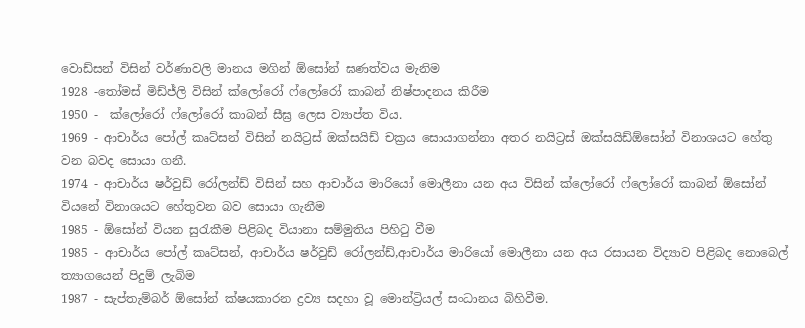වොඩ්සන් විසින් වර්ණාවලි මානය මගින් ඕසෝන් ඝණත්වය මැනිම
1928 -තෝමස් මිඩ්ජ්ලි විසින් ක්ලෝරෝ ෆ්ලෝරෝ කාබන් නිෂ්පාදනය කිරීම
1950 -  ක්ලෝරෝ ෆ්ලෝරෝ කාබන් සීඝ්‍ර ලෙස ව්‍යාප්ත විය.
1969 - ආචාර්ය පෝල් කෘට්සන් විසින් නයිට්‍රස් ඔක්සයිඩ් චක්‍රය සොයාගන්නා අතර නයිට්‍රස් ඔක්සයිඩ්ඕසෝන් විනාශයට හේතු වන බවද සොයා ගනී.
1974 - ආචාර්ය ෂර්වුඩ් රෝලන්ඩ් විසින් සහ ආචාර්ය මාරියෝ මොලීනා යන අය විසින් ක්ලෝරෝ ෆ්ලෝරෝ කාබන් ඕසෝන් වියනේ විනාශයට හේතුවන බව සොයා ගැනීම
1985 - ඕසෝන් වියන සුරැකීම පිළිබද වියානා සම්මුතිය පිහිටු වීම
1985 - ආචාර්ය පෝල් කෘට්සන්, ආචාර්ය ෂර්වුඩ් රෝලන්ඩ්,ආචාර්ය මාරියෝ මොලීනා යන අය රසායන විද්‍යාව පිළිබද නොබෙල් ත්‍යාගයෙන් පිදුම් ලැබිම
1987 - සැප්තැම්බර් ඕසෝන් ක්ෂයකාරන ද්‍රව්‍ය සදහා වූ මොන්ට්‍රියල් සංධානය බිහිවීම.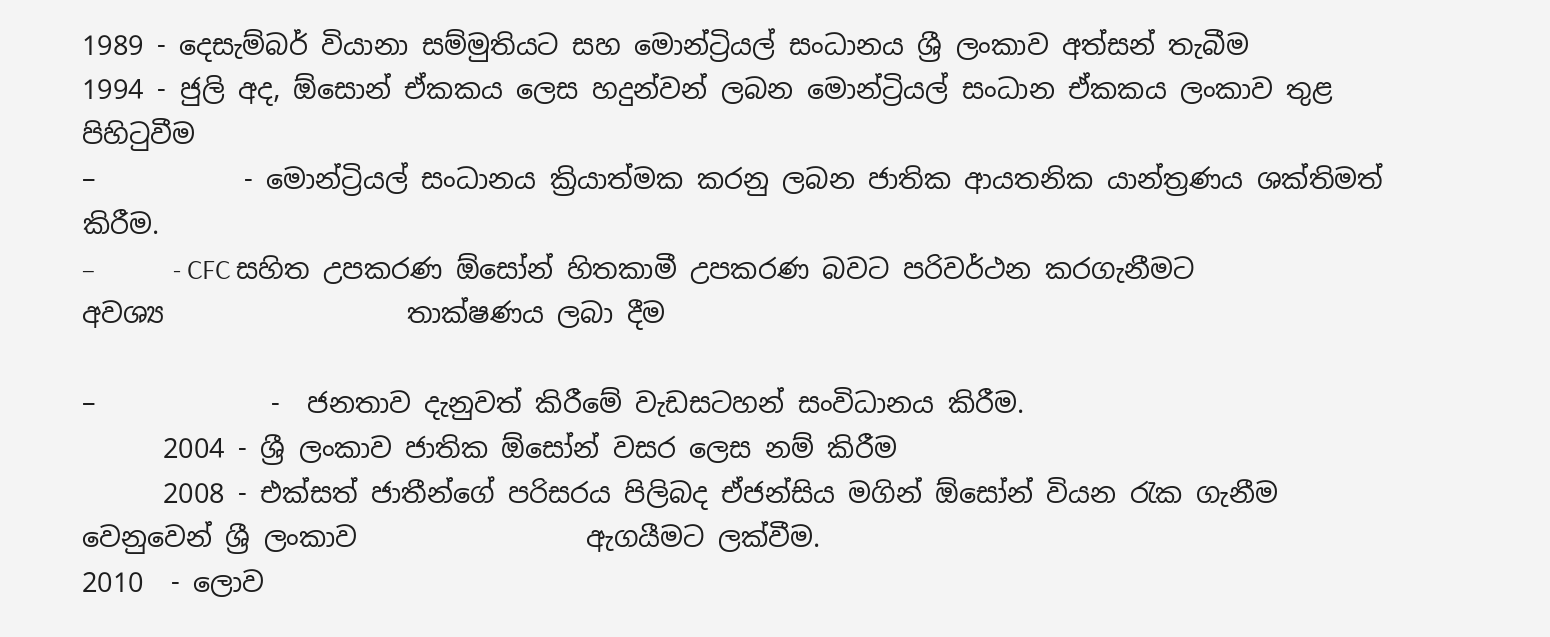1989 - දෙසැම්බර් වියානා සම්මුතියට සහ මොන්ට්‍රියල් සංධානය ශ්‍රී ලංකාව අත්සන් තැබීම
1994 - ජුලි අද, ඕසොන් ඒකකය ලෙස හදුන්වන් ලබන මොන්ට්‍රියල් සංධාන ඒකකය ලංකාව තුළ පිහිටුවීම
–           - මොන්ට්‍රියල් සංධානය ක්‍රියාත්මක කරනු ලබන ජාතික ආයතනික යාන්ත්‍රණය ශක්තිමත්                  කිරීම.
–             - CFC සහිත උපකරණ ඕසෝන් හිතකාමී උපකරණ බවට පරිවර්ථන කරගැනීමට අවශ්‍ය                  තාක්ෂණය ලබා දීම

–             -  ජනතාව දැනුවත් කිරීමේ වැඩසටහන් සංවිධානය කිරීම.
      2004 - ශ්‍රී ලංකාව ජාතික ඕසෝන් වසර ලෙස නම් කිරීම
      2008 - එක්සත් ජාතීන්ගේ පරිසරය පිලිබද ඒජන්සිය මගින් ඕසෝන් වියන රැක ගැනීම වෙනුවෙන් ශ්‍රී ලංකාව                 ඇගයීමට ලක්වීම.
2010  - ලොව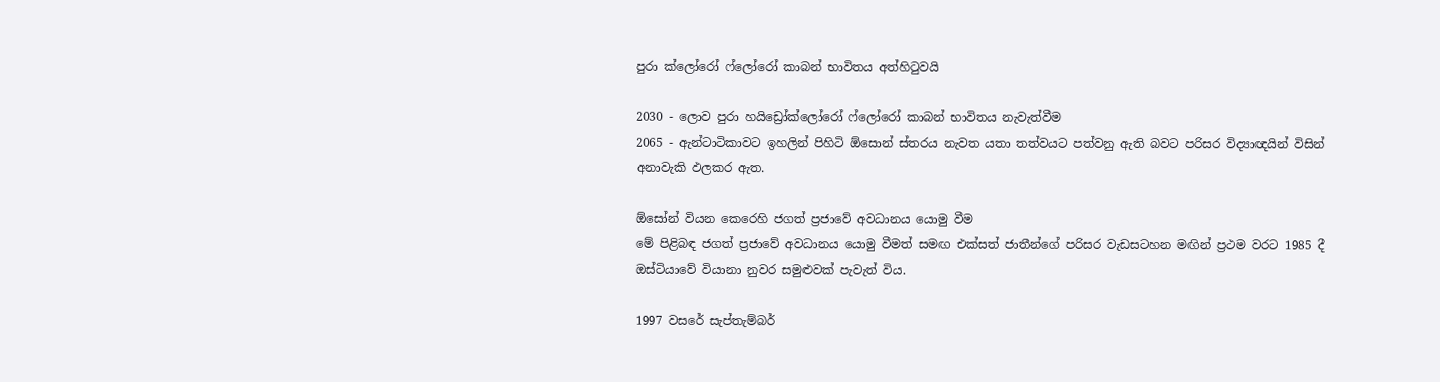පුරා ක්ලෝරෝ ෆ්ලෝරෝ කාබන් භාවිතය අත්හිටුවයි

2030 - ලොව පුරා හයිඩ්‍රෝක්ලෝරෝ ෆ්ලෝරෝ කාබන් භාවිතය නැවැත්වීම
2065 - ඇන්ටාටිකාවට ඉහලින් පිහිටි ඕසොන් ස්තරය නැවත යතා තත්වයට පත්වනු ඇති බවට පරිසර විද්‍යාඥයින් විසින් අනාවැකි ඵලකර ඇත.

ඕසෝන් වියන කෙරෙහි ජගත් ප්‍රජාවේ අවධානය යොමු වීම
මේ පිළිබඳ ජගත් ප්‍රජාවේ අවධානය යොමු වීමත් සමඟ එක්සත් ජාතීන්ගේ පරිසර වැඩසටහන මඟින් ප්‍රථම වරට 1985 දී ඔස්ටියාවේ වියානා නුවර සමුළුවක් පැවැත් විය.

1997 වසරේ සැප්තැම්බර්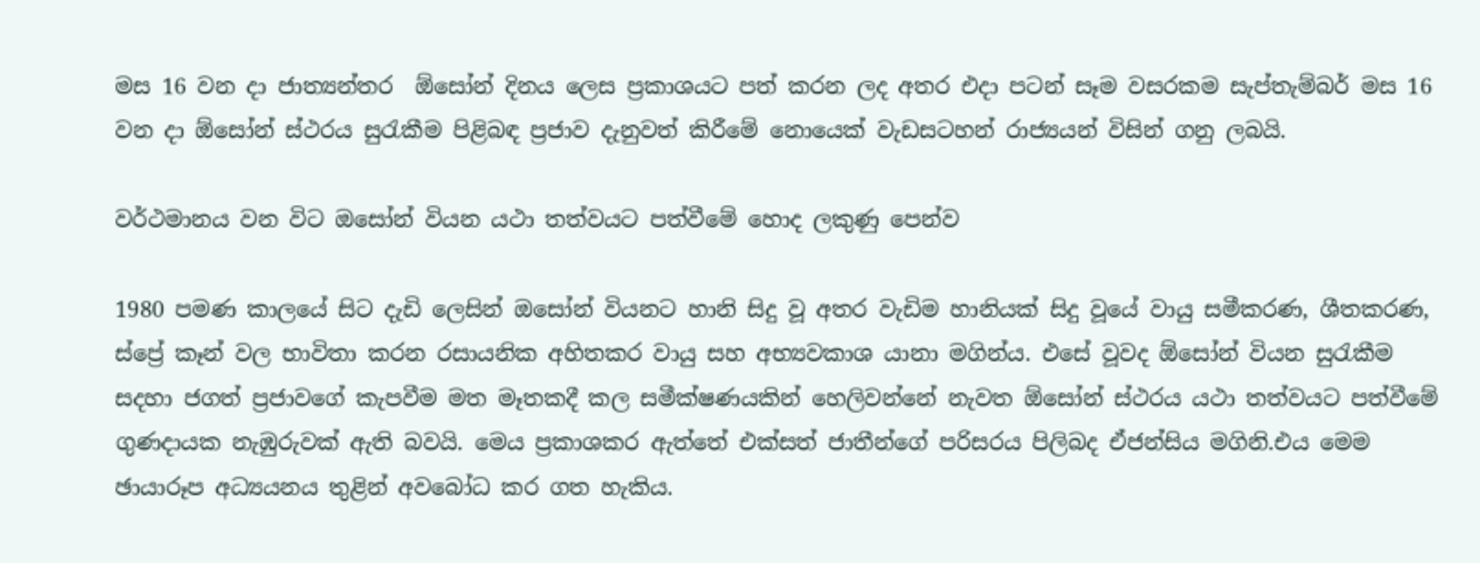මස 16 වන දා ජාත්‍යන්තර  ඕසෝන් දිනය ලෙස ප්‍රකාශයට පත් කරන ලද අතර එදා පටන් සෑම වසරකම සැප්තැම්බර් මස 16 වන දා ඕසෝන් ස්ථරය සුරැකීම පිළිබඳ ප්‍රජාව දැනුවත් කිරීමේ නොයෙක් වැඩසටහන් රාජ්‍යයන් විසින් ගනු ලබයි.

වර්ථමානය වන විට ඔසෝන් වියන යථා තත්වයට පත්වීමේ හොද ලකුණු පෙන්ව

1980 පමණ කාලයේ සිට දැඩි ලෙසින් ඔසෝන් වියනට හානි සිදු වූ අතර වැඩිම හානියක් සිදු වූයේ වායු සමීකරණ, ශීතකරණ, ස්ප්‍රේ කෑන් වල භාවිතා කරන රසායනික අහිතකර වායු සහ අභ්‍යවකාශ යානා මගින්ය. එසේ වූවද ඕසෝන් වියන සුරැකීම සදහා ජගත් ප්‍රජාවගේ කැපවීම මත මෑතකදී කල සමීක්ෂණයකින් හෙලිවන්නේ නැවත ඕසෝන් ස්ථරය යථා තත්වයට පත්වීමේ ගුණදායක නැඹුරුවක් ඇති බවයි. මෙය ප්‍රකාශකර ඇත්තේ එක්සත් ජාතීන්ගේ පරිසරය පිලිබද ඒජන්සිය මගිනි.එය මෙම ඡායාරූප අධ්‍යයනය තුළින් අවබෝධ කර ගත හැකිය.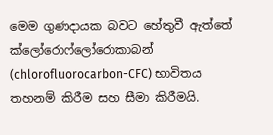මෙම ගුණදායක බවට හේතුවී ඇත්තේ ක්ලෝරොෆ්ලෝරොකාබන් (chlorofluorocarbon-CFC) භාවිතය තහනම් කිරීම සහ සීමා කිරීමයි.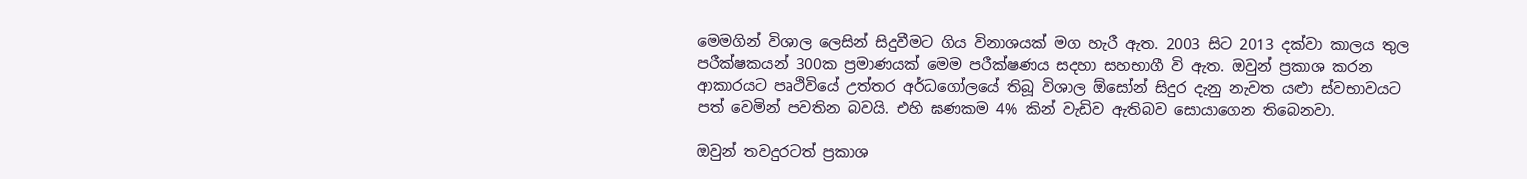මෙමගින් විශාල ලෙසින් සිදුවීමට ගිය විනාශයක් මග හැරී ඇත. 2003 සිට 2013 දක්වා කාලය තුල පරීක්ෂකයන් 300ක ප්‍රමාණයක් මෙම පරීක්ෂණය සදහා සහභාගී වි ඇත. ඔවුන් ප්‍රකාශ කරන ආකාරයට පෘථිවියේ උත්තර අර්ධගෝලයේ තිබූ විශාල ඕසෝන් සිදුර දැනු නැවත යළුා ස්වභාවයට පත් වෙමින් පවතින බවයි. එහි ඝණකම 4% කින් වැඩිව ඇතිබව සොයාගෙන තිබෙනවා.

ඔවුන් තවදුරටත් ප්‍රකාශ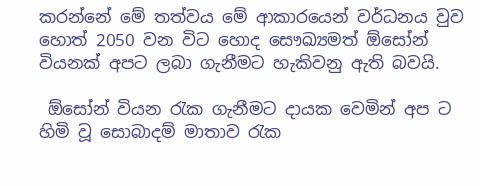කරන්නේ මේ තත්වය මේ ආකාරයෙන් වර්ධනය වුව හොත් 2050 වන විට හොද සෞඛ්‍යමත් ඕසෝන් වියනක් අපට ලබා ගැනීමට හැකිවනු ඇති බවයි.

 ඕසෝන් වියන රැක ගැනීමට දායක වෙමින් අප ට හිමි වූ සොබාදම් මාතාව රැක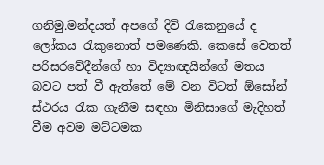ගනිමු.මන්දයත් අපගේ ‍දිවි රැකෙනුයේ ද ලෝකය රැකුනොත් පමණෙකි. කෙසේ වෙතත් පරිසරවේදීන්ගේ හා විද්‍යාඥයින්ගේ මතය බවට පත් වී ඇත්තේ මේ වන විටත් ඕසෝන් ස්ථරය රැක ගැනීම සඳහා මිනිසාගේ මැදිහත් වීම අවම මට්ටමක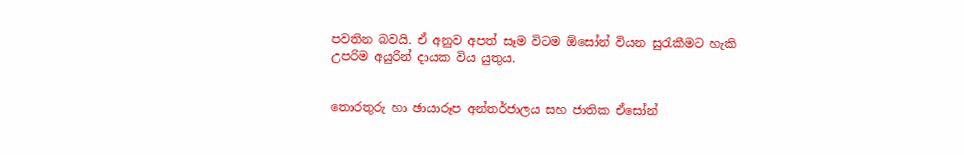පවතින බවයි. ඒ අනුව අපත් සෑම විටම ඕසෝන් වියන සුරැකීමට හැකි උපරිම අයුරින් දායක විය යුතුය.


තොරතුරු හා ඡායාරූප අන්තර්ජාලය සහ ජාතික ඒසෝන්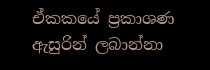ඒකකයේ ප්‍රකාශණ ඇසුරින් ලබාන්නා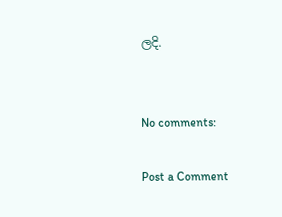ලදි.


No comments:

Post a Comment